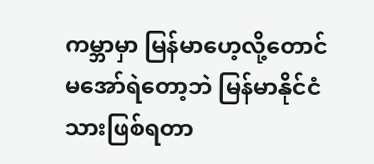ကမ္ဘာမှာ မြန်မာဟေ့လို့တောင် မအော်ရဲတော့ဘဲ မြန်မာနိုင်ငံသားဖြစ်ရတာ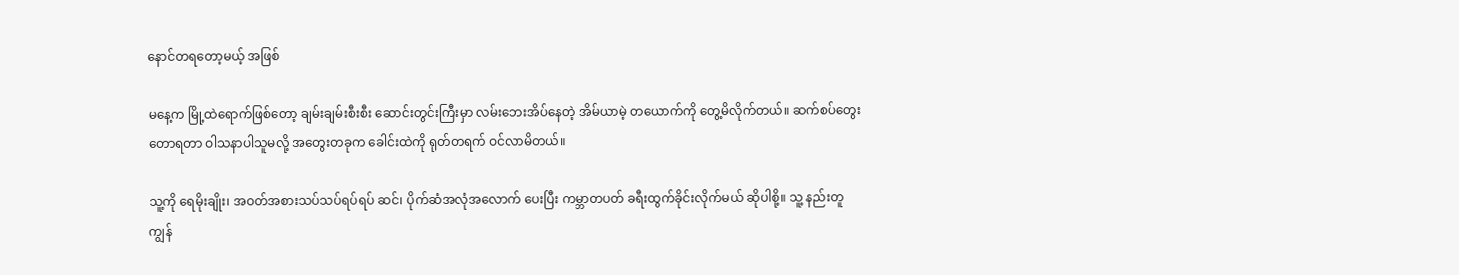နောင်တရတော့မယ့် အဖြစ်

မနေ့က မြို့ထဲရောက်ဖြစ်တော့ ချမ်းချမ်းစီးစီး ဆောင်းတွင်းကြီးမှာ လမ်းဘေးအိပ်နေတဲ့ အိမ်ယာမဲ့ တယောက်ကို တွေ့မိလိုက်တယ်။ ဆက်စပ်တွေးတောရတာ ဝါသနာပါသူမလို့ အတွေးတခုက ခေါင်းထဲကို ရုတ်တရက် ဝင်လာမိတယ်။

သူ့ကို ရေမိုးချိုး၊ အဝတ်အစားသပ်သပ်ရပ်ရပ် ဆင်၊ ပိုက်ဆံအလုံအလောက် ပေးပြီး ကမ္ဘာတပတ် ခရီးထွက်ခိုင်းလိုက်မယ် ဆိုပါစို့။ သူ့ နည်းတူ ကျွန်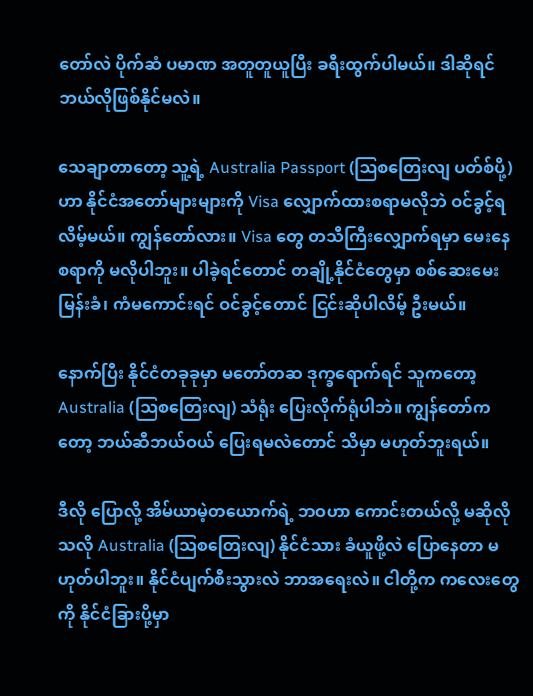တော်လဲ ပိုက်ဆံ ပမာဏ အတူတူယူပြီး ခရီးထွက်ပါမယ်။ ဒါဆိုရင် ဘယ်လိုဖြစ်နိုင်မလဲ။

သေချာတာတော့ သူ့ရဲ့ Australia Passport (ဩစတြေးလျ ပတ်စ်ပို့) ဟာ နိုင်ငံအတော်များများကို Visa လျှောက်ထားစရာမလိုဘဲ ဝင်ခွင့်ရလိမ့်မယ်။ ကျွန်တော်လား။ Visa တွေ တသီကြီးလျှောက်ရမှာ မေးနေစရာကို မလိုပါဘူး။ ပါခဲ့ရင်တောင် တချို့နိုင်ငံတွေမှာ စစ်ဆေးမေးမြန်းခံ၊ ကံမကောင်းရင် ဝင်ခွင့်တောင် ငြင်းဆိုပါလိမ့် ဦးမယ်။

နောက်ပြီး နိုင်ငံတခုခုမှာ မတော်တဆ ဒုက္ခရောက်ရင် သူကတော့ Australia (ဩစတြေးလျ) သံရုံး ပြေးလိုက်ရုံပါဘဲ။ ကျွန်တော်ကတော့ ဘယ်ဆီဘယ်ဝယ် ပြေးရမလဲတောင် သိမှာ မဟုတ်ဘူးရယ်။

ဒီလို ပြောလို့ အိမ်ယာမဲ့တယောက်ရဲ့ ဘဝဟာ ကောင်းတယ်လို့ မဆိုလိုသလို Australia (ဩစတြေးလျ) နိုင်ငံသား ခံယူဖို့လဲ ပြောနေတာ မဟုတ်ပါဘူး။ နိုင်ငံပျက်စီးသွားလဲ ဘာအရေးလဲ။ ငါတို့က ကလေးတွေကို နိုင်ငံခြားပို့မှာ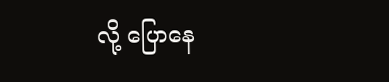လို့ ပြောနေ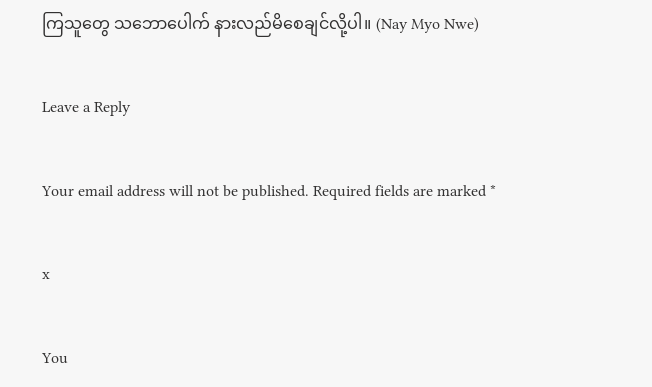ကြသူတွေ သဘောပေါက် နားလည်မိစေချင်လို့ပါ။ (Nay Myo Nwe)

Leave a Reply

Your email address will not be published. Required fields are marked *

x

You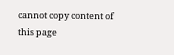cannot copy content of this page